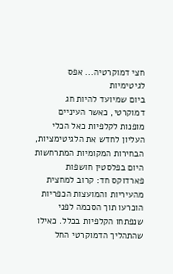חצי דמוקרטיה... אפס לגיטימיות
ביום שמיועד להיות חג דמוקרטי, כאשר העיניים מופנות לקלפיות כאל הכלי העליון לחדש את הלגיטימציות, הבחירות המקומיות המתרחשות היום בפלסטין חושפות פארדוקס חד: קרוב למחצית מהעיריות והמועצות הכפריות הוכרעו תוך הסכמה לפני שנפתחו הקלפיות בכלל. כאילו שהתהליך הדמוקרטי החל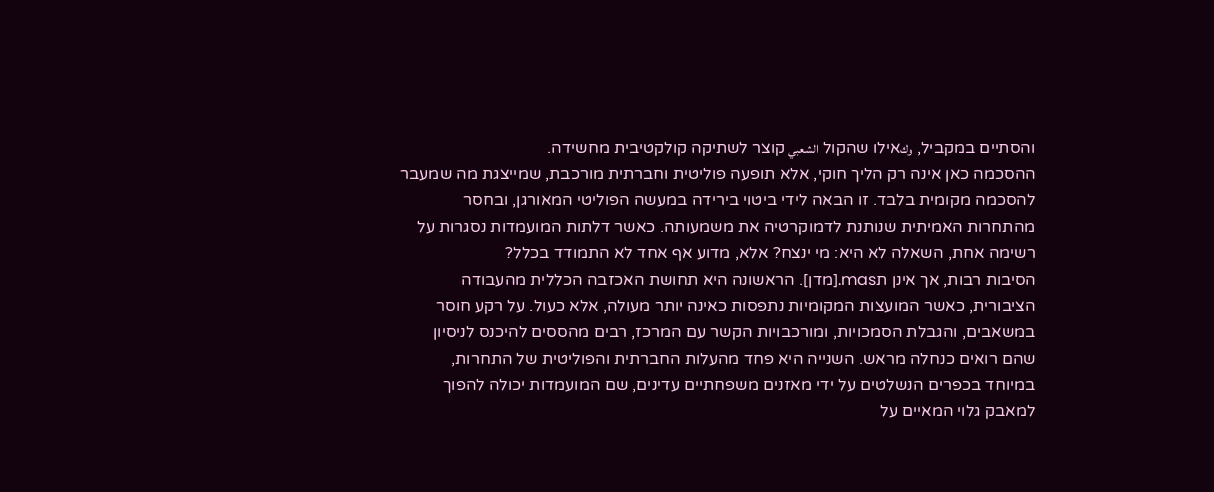והסתיים במקביל, وكאילו שהקול الشعبي קוצר לשתיקה קולקטיבית מחשידה.
ההסכמה כאן אינה רק הליך חוקי, אלא תופעה פוליטית וחברתית מורכבת, שמייצגת מה שמעבר להסכמה מקומית בלבד. זו הבאה לידי ביטוי בירידה במעשה הפוליטי המאורגן, ובחסר מהתחרות האמיתית שנותנת לדמוקרטיה את משמעותה. כאשר דלתות המועמדות נסגרות על רשימה אחת, השאלה לא היא: מי ינצח? אלא, מדוע אף אחד לא התמודד בכלל?
הסיבות רבות, אך אינן תmas.[מדן]. הראשונה היא תחושת האכזבה הכללית מהעבודה הציבורית, כאשר המועצות המקומיות נתפסות כאינה יותר מעולה, אלא כעול. על רקע חוסר במשאבים, והגבלת הסמכויות, ומורכבויות הקשר עם המרכז, רבים מהססים להיכנס לניסיון שהם רואים כנחלה מראש. השנייה היא פחד מהעלות החברתית והפוליטית של התחרות, במיוחד בכפרים הנשלטים על ידי מאזנים משפחתיים עדינים, שם המועמדות יכולה להפוך למאבק גלוי המאיים על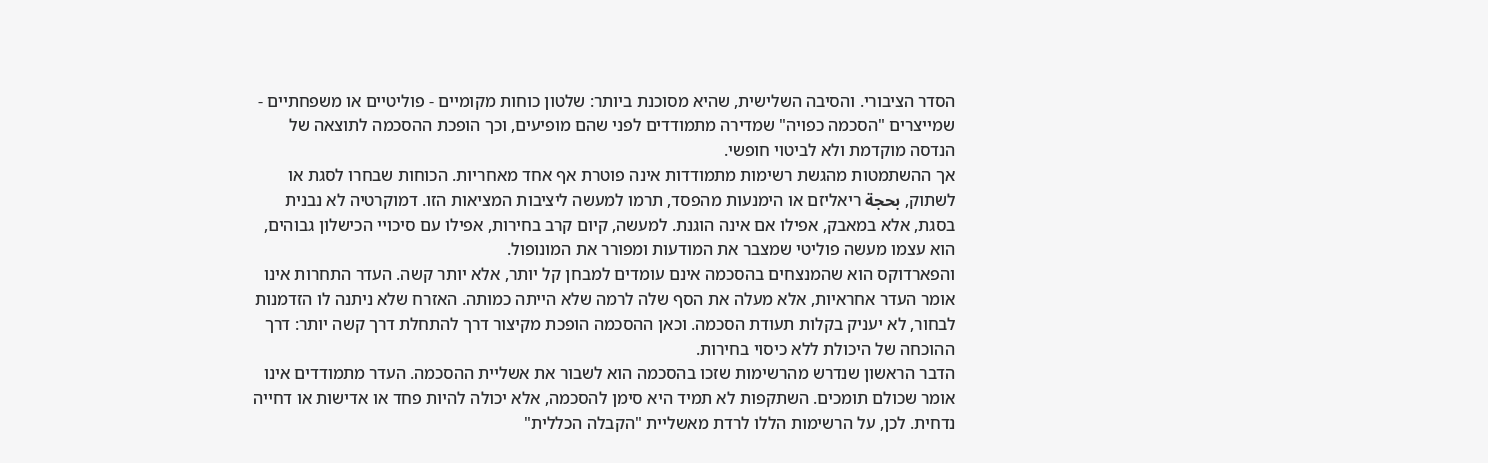הסדר הציבורי. והסיבה השלישית, שהיא מסוכנת ביותר: שלטון כוחות מקומיים - פוליטיים או משפחתיים - שמייצרים "הסכמה כפויה" שמדירה מתמודדים לפני שהם מופיעים, וכך הופכת ההסכמה לתוצאה של הנדסה מוקדמת ולא לביטוי חופשי.
אך ההשתמטות מהגשת רשימות מתמודדות אינה פוטרת אף אחד מאחריות. הכוחות שבחרו לסגת או לשתוק, بحجة ריאליזם או הימנעות מהפסד, תרמו למעשה ליציבות המציאות הזו. דמוקרטיה לא נבנית בסגת, אלא במאבק, אפילו אם אינה הוגנת. למעשה, קיום קרב בחירות, אפילו עם סיכויי הכישלון גבוהים, הוא עצמו מעשה פוליטי שמצבר את המודעות ומפורר את המונופול.
והפארדוקס הוא שהמנצחים בהסכמה אינם עומדים למבחן קל יותר, אלא יותר קשה. העדר התחרות אינו אומר העדר אחראיות, אלא מעלה את הסף שלה לרמה שלא הייתה כמותה. האזרח שלא ניתנה לו הזדמנות לבחור, לא יעניק בקלות תעודת הסכמה. וכאן ההסכמה הופכת מקיצור דרך להתחלת דרך קשה יותר: דרך ההוכחה של היכולת ללא כיסוי בחירות.
הדבר הראשון שנדרש מהרשימות שזכו בהסכמה הוא לשבור את אשליית ההסכמה. העדר מתמודדים אינו אומר שכולם תומכים. השתקפות לא תמיד היא סימן להסכמה, אלא יכולה להיות פחד או אדישות או דחייה נדחית. לכן, על הרשימות הללו לרדת מאשליית "הקבלה הכללית"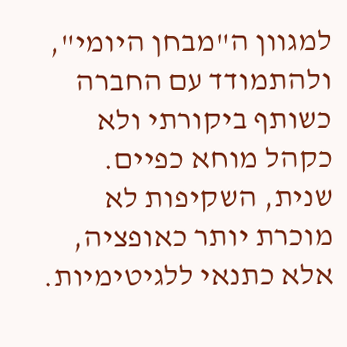למגוון ה"מבחן היומי", ולהתמודד עם החברה כשותף ביקורתי ולא כקהל מוחא כפיים.
שנית, השקיפות לא מוכרת יותר כאופציה, אלא כתנאי ללגיטימיות.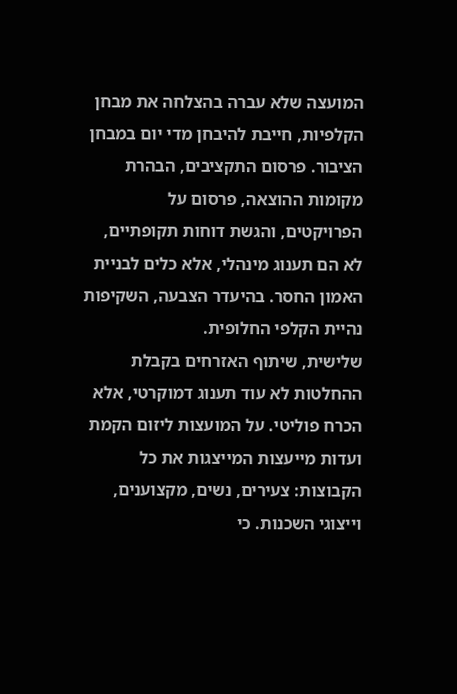המועצה שלא עברה בהצלחה את מבחן הקלפיות, חייבת להיבחן מדי יום במבחן הציבור. פרסום התקציבים, הבהרת מקומות ההוצאה, פרסום על הפרויקטים, והגשת דוחות תקופתיים, לא הם תענוג מינהלי, אלא כלים לבניית האמון החסר. בהיעדר הצבעה, השקיפות נהיית הקלפי החלופית.
שלישית, שיתוף האזרחים בקבלת ההחלטות לא עוד תענוג דמוקרטי, אלא הכרח פוליטי. על המועצות ליזום הקמת ועדות מייעצות המייצגות את כל הקבוצות: צעירים, נשים, מקצוענים, וייצוגי השכנות. כי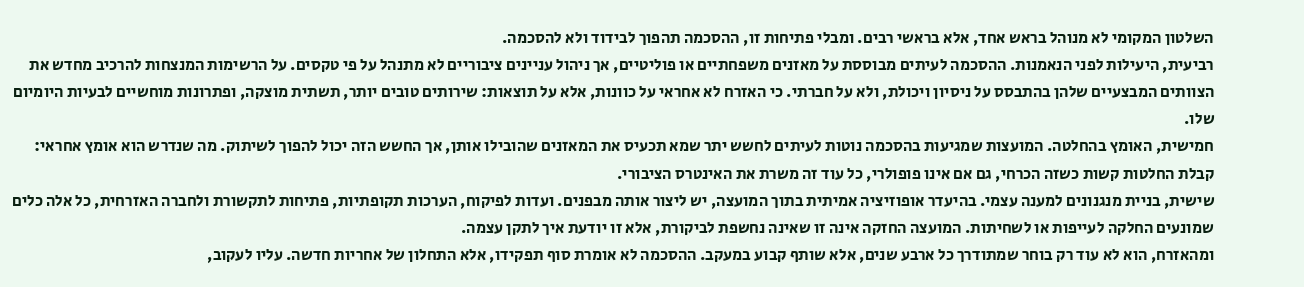השלטון המקומי לא מנוהל בראש אחד, אלא בראשי רבים. ומבלי פתיחות זו, ההסכמה תהפוך לבידוד ולא להסכמה.
רביעית, היעילות לפני הנאמנות. ההסכמה לעיתים מבוססת על מאזנים משפחתיים או פוליטיים, אך ניהול עניינים ציבוריים לא מתנהל על פי טקסים. על הרשימות המנצחות להרכיב מחדש את הצוותים המבצעיים שלהן בהתבסס על ניסיון ויכולת, ולא על חברתי. כי האזרח לא אחראי על כוונות, אלא על תוצאות: שירותים טובים יותר, תשתית מוצקה, ופתרונות מוחשיים לבעיות היומיום שלו.
חמישית, האומץ בהחלטה. המועצות שמגיעות בהסכמה נוטות לעיתים לחשש יתר שמא תכעיס את המאזנים שהובילו אותן, אך החשש הזה יכול להפוך לשיתוק. מה שנדרש הוא אומץ אחראי: קבלת החלטות קשות כשזה הכרחי, גם אם אינו פופולרי, כל עוד זה משרת את האינטרס הציבורי.
שישית, בניית מנגנונים למענה עצמי. בהיעדר אופוזיציה אמיתית בתוך המועצה, יש ליצור אותה מבפנים. ועדות לפיקוח, הערכות תקופתיות, פתיחות לתקשורת ולחברה האזרחית, כל אלה כלים שמונעים החלקה לעייפות או לשחיתות. המועצה החזקה אינה זו שאינה נחשפת לביקורת, אלא זו יודעת איך לתקן עצמה.
ומהאזרח, הוא לא עוד רק בוחר שמתודרך כל ארבע שנים, אלא שותף קבוע במעקב. ההסכמה לא אומרת סוף תפקידו, אלא התחלון של אחריות חדשה. עליו לעקוב,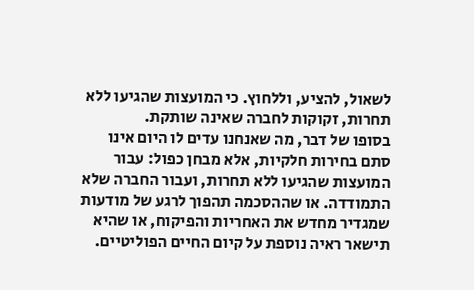לשאול, להציע, וללחוץ. כי המועצות שהגיעו ללא תחרות, זקוקות לחברה שאינה שותקת.
בסופו של דבר, מה שאנחנו עדים לו היום אינו סתם בחירות חלקיות, אלא מבחן כפול: עבור המועצות שהגיעו ללא תחרות, ועבור החברה שלא התמודדה. או שההסכמה תהפוך לרגע של מודעות שמגדיר מחדש את האחריות והפיקוח, או שהיא תישאר ראיה נוספת על קיום החיים הפוליטיים.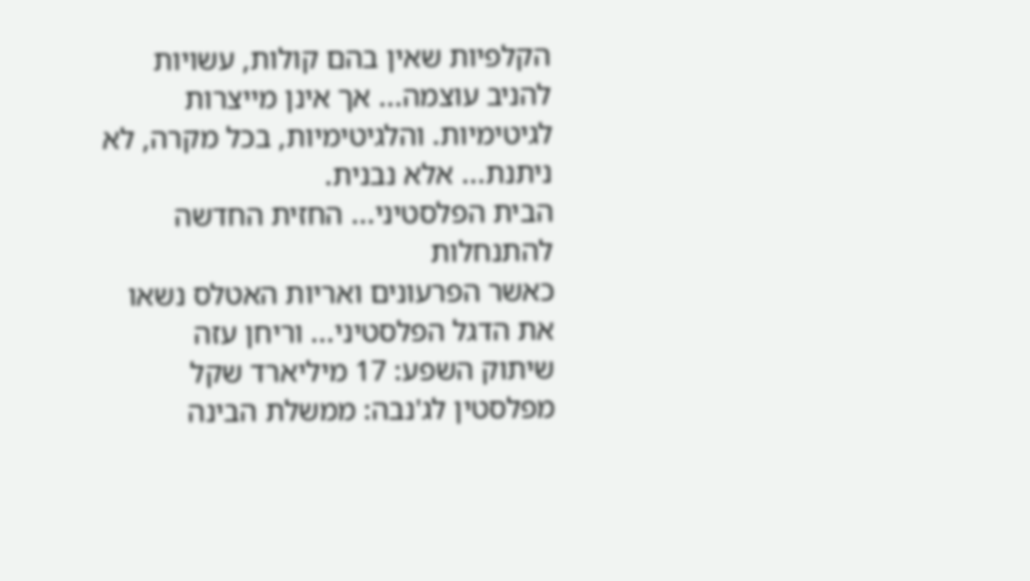הקלפיות שאין בהם קולות, עשויות להניב עוצמה... אך אינן מייצרות לגיטימיות. והלגיטימיות, בכל מקרה, לא ניתנת... אלא נבנית.
הבית הפלסטיני... החזית החדשה להתנחלות
כאשר הפרעונים ואריות האטלס נשאו את הדגל הפלסטיני... וריחן עזה
שיתוק השפע: 17 מיליארד שקל
מפלסטין לג'נבה: ממשלת הבינה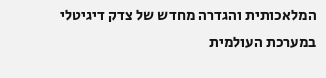המלאכותית והגדרה מחדש של צדק דיגיטלי במערכת העולמית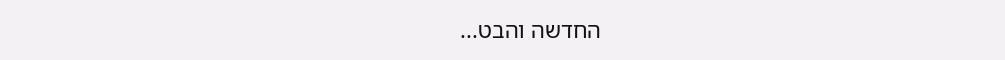החדשה והבט...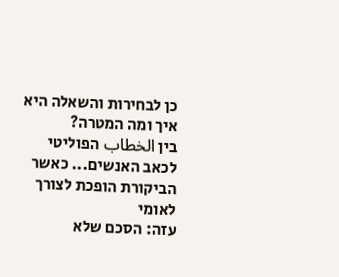כן לבחירות והשאלה היא איך ומה המטרה?
בין الخطاب הפוליטי לכאב האנשים... כאשר הביקורת הופכת לצורך לאומי
עזה: הסכם שלא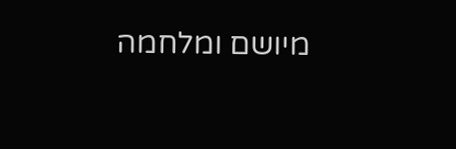מיושם ומלחמה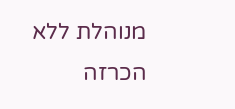מנוהלת ללא הכרזה